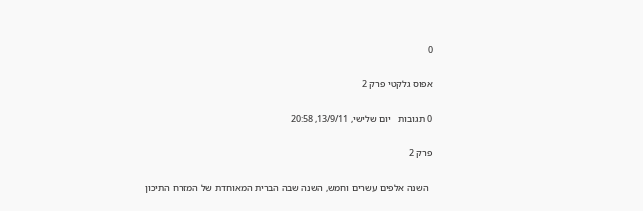0

אפוס גלקטי פרק 2

0 תגובות   יום שלישי, 13/9/11, 20:58

פרק 2

  השנה אלפים עשרים וחמש, השנה שבה הברית המאוחדת של המזרח התיכון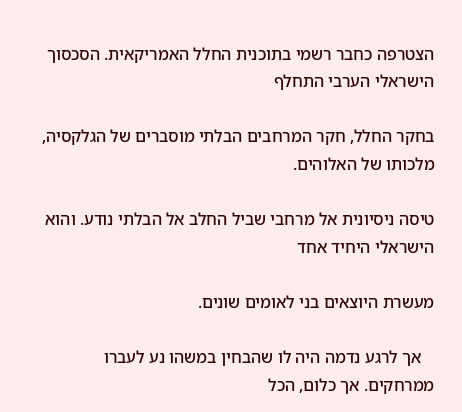הצטרפה כחבר רשמי בתוכנית החלל האמריקאית. הסכסוך הישראלי הערבי התחלף

בחקר החלל, חקר המרחבים הבלתי מוסברים של הגלקסיה, מלכותו של האלוהים.

טיסה ניסיונית אל מרחבי שביל החלב אל הבלתי נודע. והוא הישראלי היחיד אחד

מעשרת היוצאים בני לאומים שונים.

   אך לרגע נדמה היה לו שהבחין במשהו נע לעברו ממרחקים. אך כלום, הכל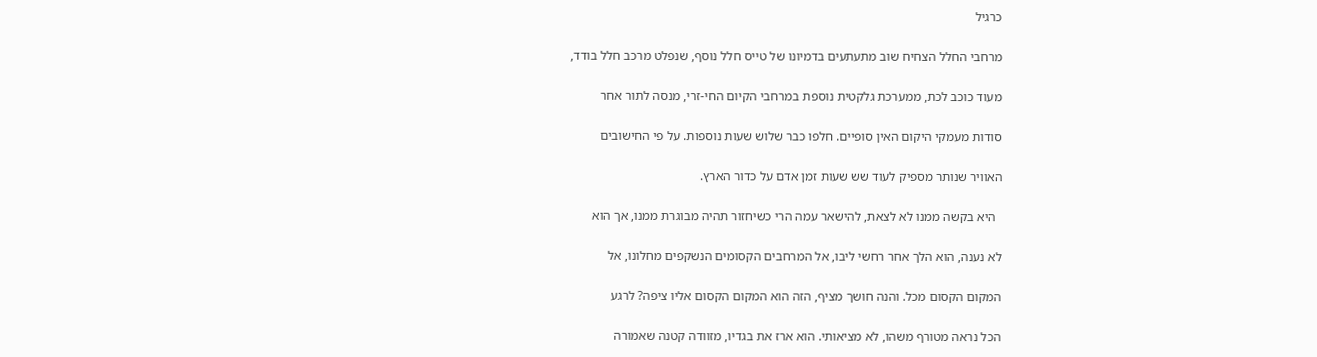כרגיל

מרחבי החלל הצחיח שוב מתעתעים בדמיונו של טייס חלל נוסף, שנפלט מרכב חלל בודד,

מעוד כוכב לכת, ממערכת גלקטית נוספת במרחבי הקיום החי-זרי, מנסה לתור אחר

סודות מעמקי היקום האין סופיים. חלפו כבר שלוש שעות נוספות. על פי החישובים

האוויר שנותר מספיק לעוד שש שעות זמן אדם על כדור הארץ.

  היא בקשה ממנו לא לצאת, להישאר עמה הרי כשיחזור תהיה מבוגרת ממנו, אך הוא

לא נענה, הוא הלך אחר רחשי ליבו, אל המרחבים הקסומים הנשקפים מחלונו, אל

המקום הקסום מכל. והנה חושך מציף, הזה הוא המקום הקסום אליו ציפה? לרגע

הכל נראה מטורף משהו, לא מציאותי. הוא ארז את בגדיו, מזוודה קטנה שאמורה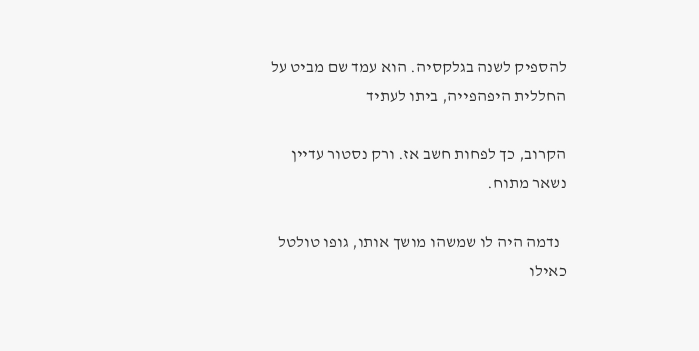להספיק לשנה בגלקסיה. הוא עמד שם מביט על החללית היפהפייה, ביתו לעתיד

הקרוב, כך לפחות חשב אז. ורק נסטור עדיין נשאר מתוח.

  נדמה היה לו שמשהו מושך אותו, גופו טולטל כאילו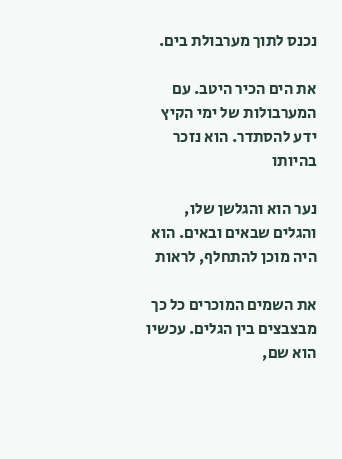נכנס לתוך מערבולת בים.

את הים הכיר היטב. עם המערבולות של ימי הקיץ ידע להסתדר. הוא נזכר בהיותו

נער הוא והגלשן שלו, והגלים שבאים ובאים. הוא היה מוכן להתחלף, לראות

את השמים המוכרים כל כך מבצבצים בין הגלים. עכשיו הוא שם,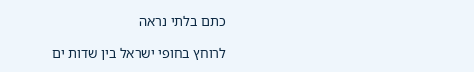כתם בלתי נראה

לרוחץ בחופי ישראל בין שדות ים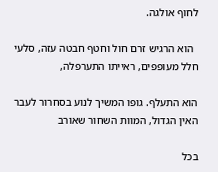לחוף אולגה.

  הוא הרגיש זרם חול וחטף חבטה עזה, סלעי חלל מעופפים, ראייתו התערפלה,

הוא התעלף. גופו המשיך לנוע בסחרור לעבר האין הגדול, המוות השחור שאורב

בכל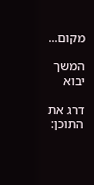מקום...

המשך יבוא

דרג את התוכן: